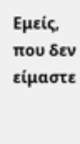Εμείς, που δεν είμαστε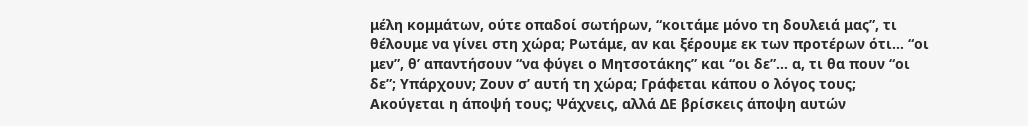μέλη κομμάτων, ούτε οπαδοί σωτήρων, “κοιτάμε μόνο τη δουλειά μας”, τι θέλουμε να γίνει στη χώρα; Ρωτάμε, αν και ξέρουμε εκ των προτέρων ότι… “οι μεν”, θ’ απαντήσουν “να φύγει ο Μητσοτάκης” και “οι δε”… α, τι θα πουν “οι δε”; Υπάρχουν; Ζουν σ’ αυτή τη χώρα; Γράφεται κάπου ο λόγος τους; Ακούγεται η άποψή τους; Ψάχνεις, αλλά ΔΕ βρίσκεις άποψη αυτών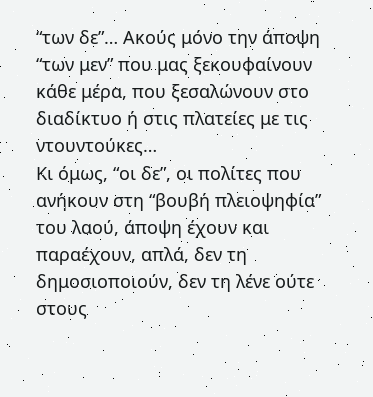“των δε”… Ακούς μόνο την άποψη “των μεν” που μας ξεκουφαίνουν κάθε μέρα, που ξεσαλώνουν στο διαδίκτυο ή στις πλατείες με τις ντουντούκες…
Κι όμως, “οι δε”, οι πολίτες που ανήκουν στη “βουβή πλειοψηφία” του λαού, άποψη έχουν και παραέχουν, απλά, δεν τη δημοσιοποιούν, δεν τη λένε ούτε στους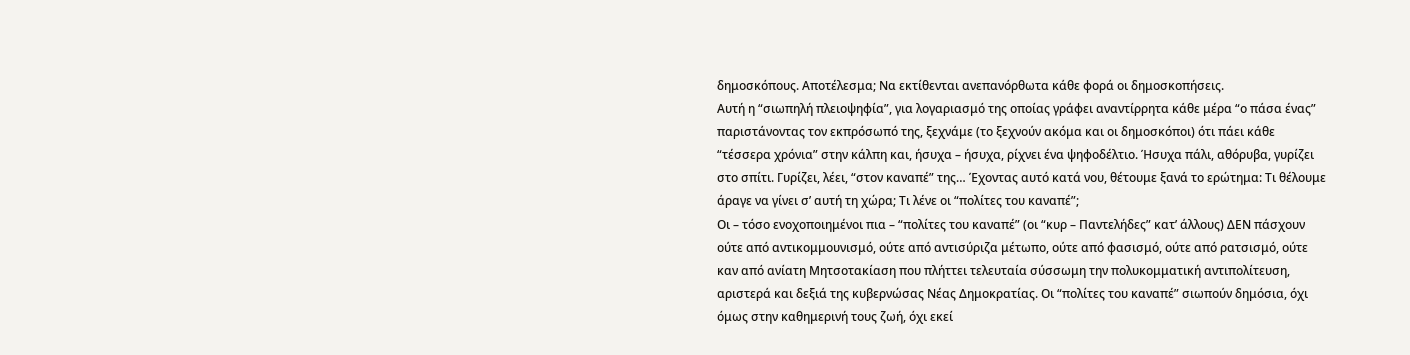δημοσκόπους. Αποτέλεσμα; Να εκτίθενται ανεπανόρθωτα κάθε φορά οι δημοσκοπήσεις.
Αυτή η “σιωπηλή πλειοψηφία”, για λογαριασμό της οποίας γράφει αναντίρρητα κάθε μέρα “ο πάσα ένας” παριστάνοντας τον εκπρόσωπό της, ξεχνάμε (το ξεχνούν ακόμα και οι δημοσκόποι) ότι πάει κάθε “τέσσερα χρόνια” στην κάλπη και, ήσυχα – ήσυχα, ρίχνει ένα ψηφοδέλτιο. Ήσυχα πάλι, αθόρυβα, γυρίζει στο σπίτι. Γυρίζει, λέει, “στον καναπέ” της… Έχοντας αυτό κατά νου, θέτουμε ξανά το ερώτημα: Τι θέλουμε άραγε να γίνει σ’ αυτή τη χώρα; Τι λένε οι “πολίτες του καναπέ”;
Οι – τόσο ενοχοποιημένοι πια – “πολίτες του καναπέ” (οι “κυρ – Παντελήδες” κατ’ άλλους) ΔΕΝ πάσχουν ούτε από αντικομμουνισμό, ούτε από αντισύριζα μέτωπο, ούτε από φασισμό, ούτε από ρατσισμό, ούτε καν από ανίατη Μητσοτακίαση που πλήττει τελευταία σύσσωμη την πολυκομματική αντιπολίτευση, αριστερά και δεξιά της κυβερνώσας Νέας Δημοκρατίας. Οι “πολίτες του καναπέ” σιωπούν δημόσια, όχι όμως στην καθημερινή τους ζωή, όχι εκεί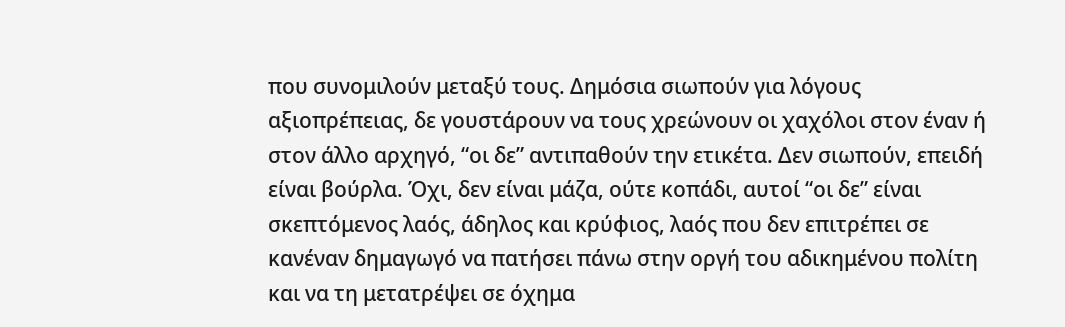που συνομιλούν μεταξύ τους. Δημόσια σιωπούν για λόγους αξιοπρέπειας, δε γουστάρουν να τους χρεώνουν οι χαχόλοι στον έναν ή στον άλλο αρχηγό, “οι δε” αντιπαθούν την ετικέτα. Δεν σιωπούν, επειδή είναι βούρλα. Όχι, δεν είναι μάζα, ούτε κοπάδι, αυτοί “οι δε” είναι σκεπτόμενος λαός, άδηλος και κρύφιος, λαός που δεν επιτρέπει σε κανέναν δημαγωγό να πατήσει πάνω στην οργή του αδικημένου πολίτη και να τη μετατρέψει σε όχημα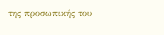της προσωπικής του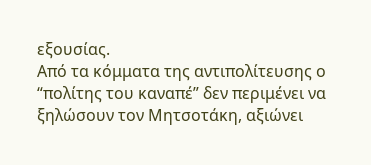εξουσίας.
Από τα κόμματα της αντιπολίτευσης ο “πολίτης του καναπέ” δεν περιμένει να ξηλώσουν τον Μητσοτάκη, αξιώνει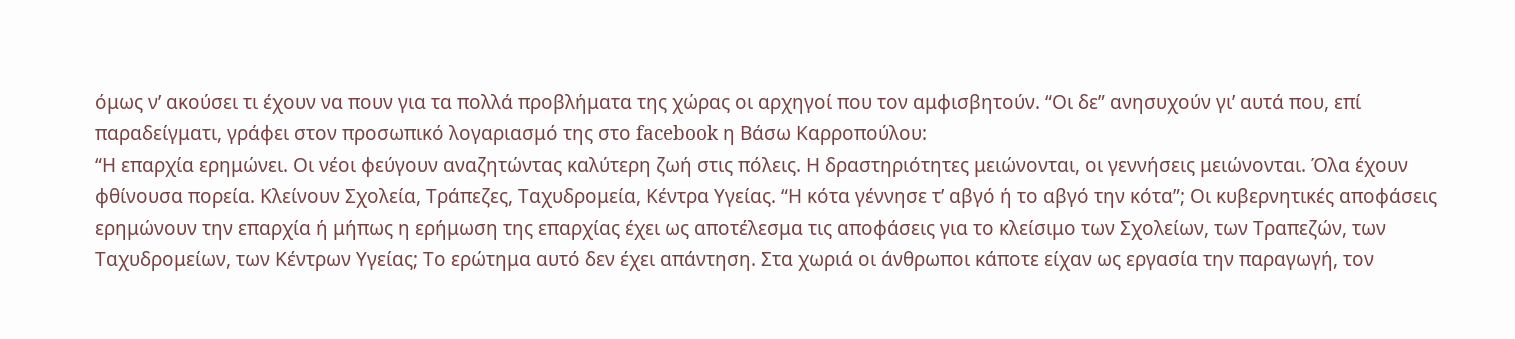όμως ν’ ακούσει τι έχουν να πουν για τα πολλά προβλήματα της χώρας οι αρχηγοί που τον αμφισβητούν. “Οι δε” ανησυχούν γι’ αυτά που, επί παραδείγματι, γράφει στον προσωπικό λογαριασμό της στο facebook η Βάσω Καρροπούλου:
“Η επαρχία ερημώνει. Οι νέοι φεύγουν αναζητώντας καλύτερη ζωή στις πόλεις. Η δραστηριότητες μειώνονται, οι γεννήσεις μειώνονται. Όλα έχουν φθίνουσα πορεία. Κλείνουν Σχολεία, Τράπεζες, Ταχυδρομεία, Κέντρα Υγείας. “Η κότα γέννησε τ’ αβγό ή το αβγό την κότα”; Οι κυβερνητικές αποφάσεις ερημώνουν την επαρχία ή μήπως η ερήμωση της επαρχίας έχει ως αποτέλεσμα τις αποφάσεις για το κλείσιμο των Σχολείων, των Τραπεζών, των Ταχυδρομείων, των Κέντρων Υγείας; Το ερώτημα αυτό δεν έχει απάντηση. Στα χωριά οι άνθρωποι κάποτε είχαν ως εργασία την παραγωγή, τον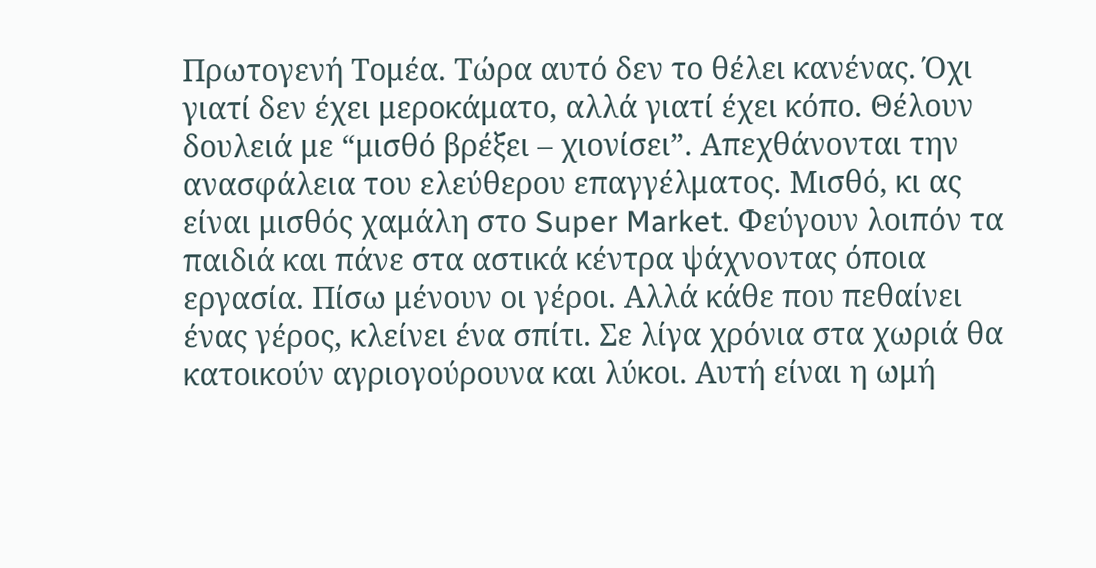Πρωτογενή Τομέα. Τώρα αυτό δεν το θέλει κανένας. Όχι γιατί δεν έχει μεροκάματο, αλλά γιατί έχει κόπο. Θέλουν δουλειά με “μισθό βρέξει – χιονίσει”. Απεχθάνονται την ανασφάλεια του ελεύθερου επαγγέλματος. Μισθό, κι ας είναι μισθός χαμάλη στο Super Market. Φεύγουν λοιπόν τα παιδιά και πάνε στα αστικά κέντρα ψάχνοντας όποια εργασία. Πίσω μένουν οι γέροι. Αλλά κάθε που πεθαίνει ένας γέρος, κλείνει ένα σπίτι. Σε λίγα χρόνια στα χωριά θα κατοικούν αγριογούρουνα και λύκοι. Αυτή είναι η ωμή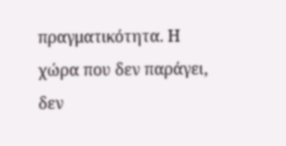πραγματικότητα. Η χώρα που δεν παράγει, δεν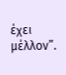έχει μέλλον”.